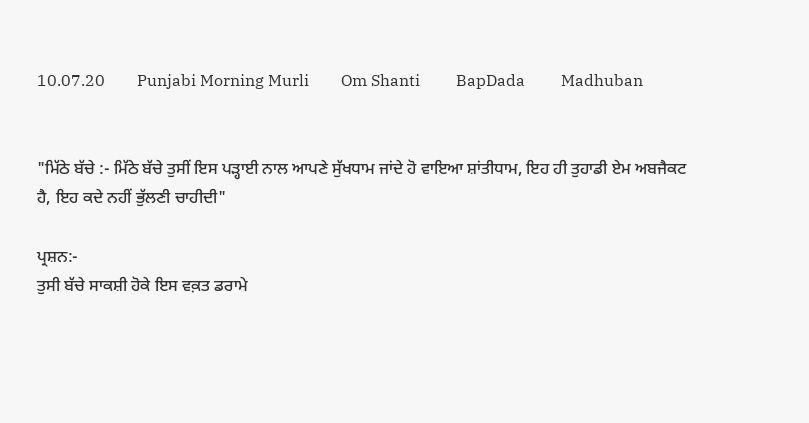10.07.20        Punjabi Morning Murli        Om Shanti         BapDada         Madhuban


"ਮਿੱਠੇ ਬੱਚੇ :- ਮਿੱਠੇ ਬੱਚੇ ਤੁਸੀਂ ਇਸ ਪੜ੍ਹਾਈ ਨਾਲ ਆਪਣੇ ਸੁੱਖਧਾਮ ਜਾਂਦੇ ਹੋ ਵਾਇਆ ਸ਼ਾਂਤੀਧਾਮ, ਇਹ ਹੀ ਤੁਹਾਡੀ ਏਮ ਅਬਜੈਕਟ ਹੈ, ਇਹ ਕਦੇ ਨਹੀਂ ਭੁੱਲਣੀ ਚਾਹੀਦੀ"

ਪ੍ਰਸ਼ਨ:-
ਤੁਸੀ ਬੱਚੇ ਸਾਕਸ਼ੀ ਹੋਕੇ ਇਸ ਵਕ਼ਤ ਡਰਾਮੇ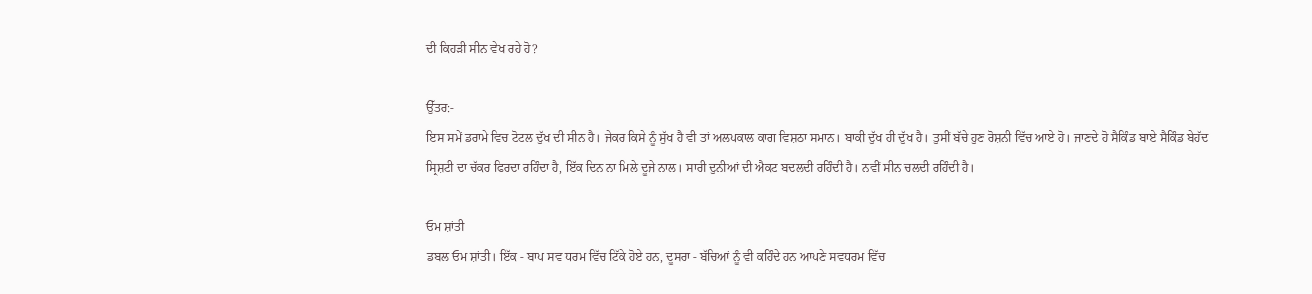ਦੀ ਕਿਹੜੀ ਸੀਨ ਵੇਖ ਰਹੇ ਹੋ?

ਉੱਤਰ:-
ਇਸ ਸਮੇਂ ਡਰਾਮੇ ਵਿਚ ਟੋਟਲ ਦੁੱਖ ਦੀ ਸੀਨ ਹੈ। ਜੇਕਰ ਕਿਸੇ ਨੂੰ ਸੁੱਖ ਹੈ ਵੀ ਤਾਂ ਅਲਪਕਾਲ ਕਾਗ ਵਿਸ਼ਠਾ ਸਮਾਨ। ਬਾਕੀ ਦੁੱਖ ਹੀ ਦੁੱਖ ਹੈ। ਤੁਸੀਂ ਬੱਚੇ ਹੁਣ ਰੋਸ਼ਨੀ ਵਿੱਚ ਆਏ ਹੋ। ਜਾਣਦੇ ਹੋ ਸੈਕਿੰਡ ਬਾਏ ਸੈਕਿੰਡ ਬੇਹੱਦ ਸ੍ਰਿਸ਼ਟੀ ਦਾ ਚੱਕਰ ਫਿਰਦਾ ਰਹਿੰਦਾ ਹੈ, ਇੱਕ ਦਿਨ ਨਾ ਮਿਲੇ ਦੂਜੇ ਨਾਲ। ਸਾਰੀ ਦੁਨੀਆਂ ਦੀ ਐਕਟ ਬਦਲਦੀ ਰਹਿੰਦੀ ਹੈ। ਨਵੀਂ ਸੀਨ ਚਲਦੀ ਰਹਿੰਦੀ ਹੈ।

ਓਮ ਸ਼ਾਂਤੀ
ਡਬਲ ਓਮ ਸ਼ਾਂਤੀ। ਇੱਕ - ਬਾਪ ਸਵ ਧਰਮ ਵਿੱਚ ਟਿੱਕੇ ਹੋਏ ਹਨ, ਦੂਸਰਾ - ਬੱਚਿਆਂ ਨੂੰ ਵੀ ਕਹਿੰਦੇ ਹਨ ਆਪਣੇ ਸਵਧਰਮ ਵਿੱਚ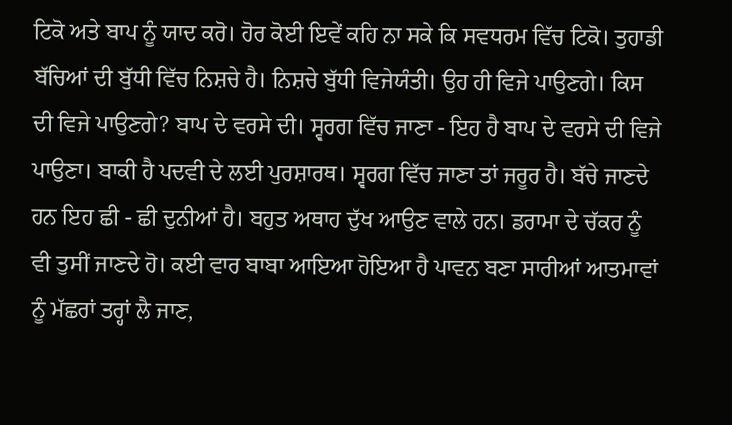ਟਿਕੋ ਅਤੇ ਬਾਪ ਨੂੰ ਯਾਦ ਕਰੋ। ਹੋਰ ਕੋਈ ਇਵੇਂ ਕਹਿ ਨਾ ਸਕੇ ਕਿ ਸਵਧਰਮ ਵਿੱਚ ਟਿਕੋ। ਤੁਹਾਡੀ ਬੱਚਿਆਂ ਦੀ ਬੁੱਧੀ ਵਿੱਚ ਨਿਸ਼ਚੇ ਹੈ। ਨਿਸ਼ਚੇ ਬੁੱਧੀ ਵਿਜੇਯੰਤੀ। ਉਹ ਹੀ ਵਿਜੇ ਪਾਉਣਗੇ। ਕਿਸ ਦੀ ਵਿਜੇ ਪਾਉਣਗੇ? ਬਾਪ ਦੇ ਵਰਸੇ ਦੀ। ਸ੍ਵਰਗ ਵਿੱਚ ਜਾਣਾ - ਇਹ ਹੈ ਬਾਪ ਦੇ ਵਰਸੇ ਦੀ ਵਿਜੇ ਪਾਉਣਾ। ਬਾਕੀ ਹੈ ਪਦਵੀ ਦੇ ਲਈ ਪੁਰਸ਼ਾਰਥ। ਸ੍ਵਰਗ ਵਿੱਚ ਜਾਣਾ ਤਾਂ ਜਰੂਰ ਹੈ। ਬੱਚੇ ਜਾਣਦੇ ਹਨ ਇਹ ਛੀ - ਛੀ ਦੁਨੀਆਂ ਹੈ। ਬਹੁਤ ਅਥਾਹ ਦੁੱਖ ਆਉਣ ਵਾਲੇ ਹਨ। ਡਰਾਮਾ ਦੇ ਚੱਕਰ ਨੂੰ ਵੀ ਤੁਸੀਂ ਜਾਣਦੇ ਹੋ। ਕਈ ਵਾਰ ਬਾਬਾ ਆਇਆ ਹੋਇਆ ਹੈ ਪਾਵਨ ਬਣਾ ਸਾਰੀਆਂ ਆਤਮਾਵਾਂ ਨੂੰ ਮੱਛਰਾਂ ਤਰ੍ਹਾਂ ਲੈ ਜਾਣ,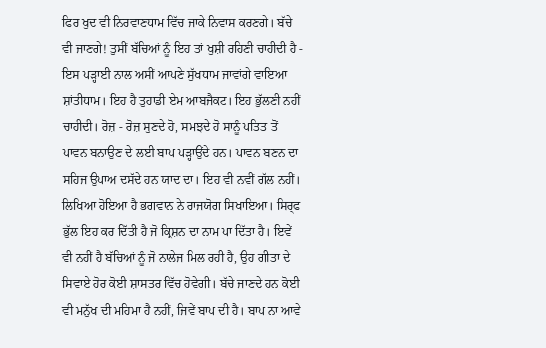ਫਿਰ ਖੁਦ ਵੀ ਨਿਰਵਾਣਧਾਮ ਵਿੱਚ ਜਾਕੇ ਨਿਵਾਸ ਕਰਣਗੇ। ਬੱਚੇ ਵੀ ਜਾਣਗੇ! ਤੁਸੀਂ ਬੱਚਿਆਂ ਨੂੰ ਇਹ ਤਾਂ ਖੁਸ਼ੀ ਰਹਿਣੀ ਚਾਹੀਦੀ ਹੈ - ਇਸ ਪੜ੍ਹਾਈ ਨਾਲ ਅਸੀਂ ਆਪਣੇ ਸੁੱਖਧਾਮ ਜਾਵਾਂਗੇ ਵਾਇਆ ਸ਼ਾਂਤੀਧਾਮ। ਇਹ ਹੈ ਤੁਹਾਡੀ ਏਮ ਆਬਜੈਕਟ। ਇਹ ਭੁੱਲਣੀ ਨਹੀਂ ਚਾਹੀਦੀ। ਰੋਜ਼ - ਰੋਜ਼ ਸੁਣਦੇ ਹੋ, ਸਮਝਦੇ ਹੋ ਸਾਨੂੰ ਪਤਿਤ ਤੋਂ ਪਾਵਨ ਬਨਾਉਣ ਦੇ ਲਈ ਬਾਪ ਪੜ੍ਹਾਉਂਦੇ ਹਨ। ਪਾਵਨ ਬਣਨ ਦਾ ਸਹਿਜ ਉਪਾਅ ਦਸੱਦੇ ਹਨ ਯਾਦ ਦਾ। ਇਹ ਵੀ ਨਵੀਂ ਗੱਲ ਨਹੀਂ। ਲਿਖਿਆ ਹੋਇਆ ਹੈ ਭਗਵਾਨ ਨੇ ਰਾਜਯੋਗ ਸਿਖਾਇਆ। ਸਿਰ੍ਫ ਭੁੱਲ ਇਹ ਕਰ ਦਿੱਤੀ ਹੈ ਜੋ ਕ੍ਰਿਸ਼ਨ ਦਾ ਨਾਮ ਪਾ ਦਿੱਤਾ ਹੈ। ਇਵੇਂ ਵੀ ਨਹੀਂ ਹੈ ਬੱਚਿਆਂ ਨੂੰ ਜੋ ਨਾਲੇਜ ਮਿਲ ਰਹੀ ਹੈ, ਉਹ ਗੀਤਾ ਦੇ ਸਿਵਾਏ ਹੋਰ ਕੋਈ ਸ਼ਾਸਤਰ ਵਿੱਚ ਹੋਵੇਗੀ। ਬੱਚੇ ਜਾਣਦੇ ਹਨ ਕੋਈ ਵੀ ਮਨੁੱਖ ਦੀ ਮਹਿਮਾ ਹੈ ਨਹੀਂ, ਜਿਵੇਂ ਬਾਪ ਦੀ ਹੈ। ਬਾਪ ਨਾ ਆਵੇ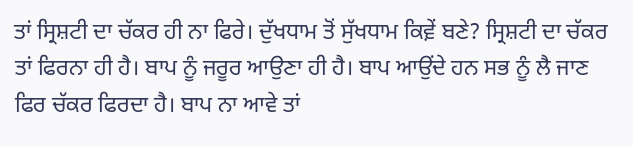ਤਾਂ ਸ੍ਰਿਸ਼ਟੀ ਦਾ ਚੱਕਰ ਹੀ ਨਾ ਫਿਰੇ। ਦੁੱਖਧਾਮ ਤੋਂ ਸੁੱਖਧਾਮ ਕਿਵ਼ੇਂ ਬਣੇ? ਸ੍ਰਿਸ਼ਟੀ ਦਾ ਚੱਕਰ ਤਾਂ ਫਿਰਨਾ ਹੀ ਹੈ। ਬਾਪ ਨੂੰ ਜਰੂਰ ਆਉਣਾ ਹੀ ਹੈ। ਬਾਪ ਆਉਂਦੇ ਹਨ ਸਭ ਨੂੰ ਲੈ ਜਾਣ ਫਿਰ ਚੱਕਰ ਫਿਰਦਾ ਹੈ। ਬਾਪ ਨਾ ਆਵੇ ਤਾਂ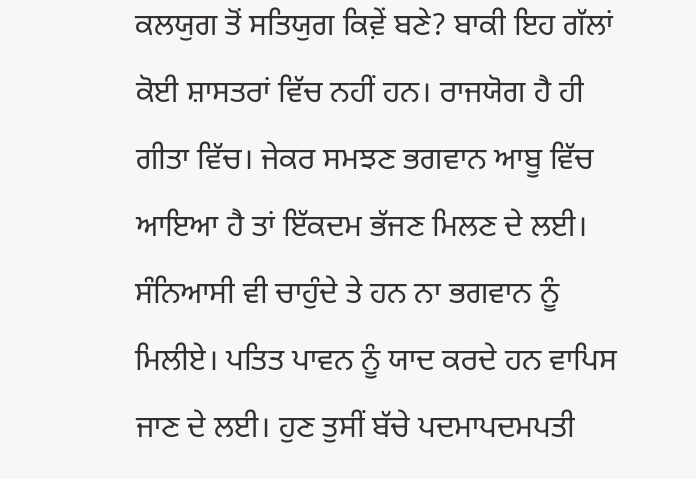ਕਲਯੁਗ ਤੋਂ ਸਤਿਯੁਗ ਕਿਵ਼ੇਂ ਬਣੇ? ਬਾਕੀ ਇਹ ਗੱਲਾਂ ਕੋਈ ਸ਼ਾਸਤਰਾਂ ਵਿੱਚ ਨਹੀਂ ਹਨ। ਰਾਜਯੋਗ ਹੈ ਹੀ ਗੀਤਾ ਵਿੱਚ। ਜੇਕਰ ਸਮਝਣ ਭਗਵਾਨ ਆਬੂ ਵਿੱਚ ਆਇਆ ਹੈ ਤਾਂ ਇੱਕਦਮ ਭੱਜਣ ਮਿਲਣ ਦੇ ਲਈ। ਸੰਨਿਆਸੀ ਵੀ ਚਾਹੁੰਦੇ ਤੇ ਹਨ ਨਾ ਭਗਵਾਨ ਨੂੰ ਮਿਲੀਏ। ਪਤਿਤ ਪਾਵਨ ਨੂੰ ਯਾਦ ਕਰਦੇ ਹਨ ਵਾਪਿਸ ਜਾਣ ਦੇ ਲਈ। ਹੁਣ ਤੁਸੀਂ ਬੱਚੇ ਪਦਮਾਪਦਮਪਤੀ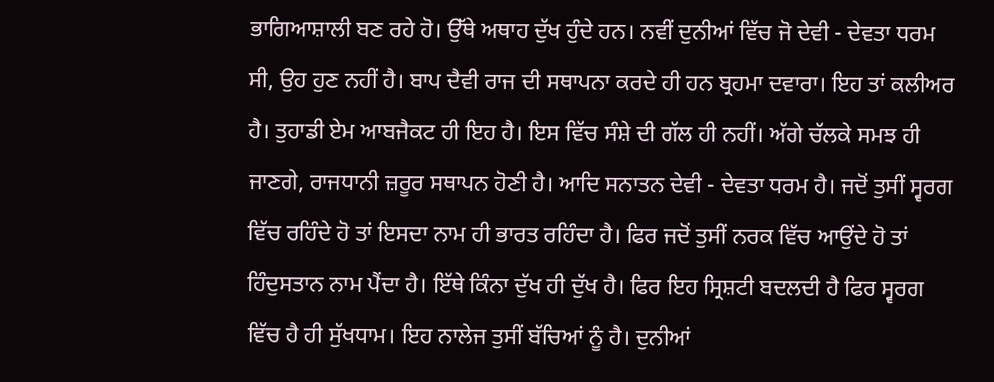ਭਾਗਿਆਸ਼ਾਲੀ ਬਣ ਰਹੇ ਹੋ। ਉੱਥੇ ਅਥਾਹ ਦੁੱਖ ਹੁੰਦੇ ਹਨ। ਨਵੀਂ ਦੁਨੀਆਂ ਵਿੱਚ ਜੋ ਦੇਵੀ - ਦੇਵਤਾ ਧਰਮ ਸੀ, ਉਹ ਹੁਣ ਨਹੀਂ ਹੈ। ਬਾਪ ਦੈਵੀ ਰਾਜ ਦੀ ਸਥਾਪਨਾ ਕਰਦੇ ਹੀ ਹਨ ਬ੍ਰਹਮਾ ਦਵਾਰਾ। ਇਹ ਤਾਂ ਕਲੀਅਰ ਹੈ। ਤੁਹਾਡੀ ਏਮ ਆਬਜੈਕਟ ਹੀ ਇਹ ਹੈ। ਇਸ ਵਿੱਚ ਸੰਸ਼ੇ ਦੀ ਗੱਲ ਹੀ ਨਹੀਂ। ਅੱਗੇ ਚੱਲਕੇ ਸਮਝ ਹੀ ਜਾਣਗੇ, ਰਾਜਧਾਨੀ ਜ਼ਰੂਰ ਸਥਾਪਨ ਹੋਣੀ ਹੈ। ਆਦਿ ਸਨਾਤਨ ਦੇਵੀ - ਦੇਵਤਾ ਧਰਮ ਹੈ। ਜਦੋਂ ਤੁਸੀਂ ਸ੍ਵਰਗ ਵਿੱਚ ਰਹਿੰਦੇ ਹੋ ਤਾਂ ਇਸਦਾ ਨਾਮ ਹੀ ਭਾਰਤ ਰਹਿੰਦਾ ਹੈ। ਫਿਰ ਜਦੋਂ ਤੁਸੀਂ ਨਰਕ ਵਿੱਚ ਆਉਂਦੇ ਹੋ ਤਾਂ ਹਿੰਦੁਸਤਾਨ ਨਾਮ ਪੈਂਦਾ ਹੈ। ਇੱਥੇ ਕਿੰਨਾ ਦੁੱਖ ਹੀ ਦੁੱਖ ਹੈ। ਫਿਰ ਇਹ ਸ੍ਰਿਸ਼ਟੀ ਬਦਲਦੀ ਹੈ ਫਿਰ ਸ੍ਵਰਗ ਵਿੱਚ ਹੈ ਹੀ ਸੁੱਖਧਾਮ। ਇਹ ਨਾਲੇਜ ਤੁਸੀਂ ਬੱਚਿਆਂ ਨੂੰ ਹੈ। ਦੁਨੀਆਂ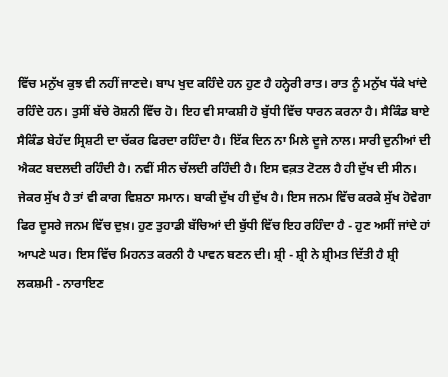ਵਿੱਚ ਮਨੁੱਖ ਕੁਝ ਵੀ ਨਹੀਂ ਜਾਣਦੇ। ਬਾਪ ਖੁਦ ਕਹਿੰਦੇ ਹਨ ਹੁਣ ਹੈ ਹਨ੍ਹੇਰੀ ਰਾਤ। ਰਾਤ ਨੂੰ ਮਨੁੱਖ ਧੱਕੇ ਖਾਂਦੇ ਰਹਿੰਦੇ ਹਨ। ਤੁਸੀਂ ਬੱਚੇ ਰੋਸ਼ਨੀ ਵਿੱਚ ਹੋ। ਇਹ ਵੀ ਸਾਕਸ਼ੀ ਹੋ ਬੁੱਧੀ ਵਿੱਚ ਧਾਰਨ ਕਰਨਾ ਹੈ। ਸੈਕਿੰਡ ਬਾਏ ਸੈਕਿੰਡ ਬੇਹੱਦ ਸ੍ਰਿਸ਼ਟੀ ਦਾ ਚੱਕਰ ਫਿਰਦਾ ਰਹਿੰਦਾ ਹੈ। ਇੱਕ ਦਿਨ ਨਾ ਮਿਲੇ ਦੂਜੇ ਨਾਲ। ਸਾਰੀ ਦੁਨੀਆਂ ਦੀ ਐਕਟ ਬਦਲਦੀ ਰਹਿੰਦੀ ਹੈ। ਨਵੀਂ ਸੀਨ ਚੱਲਦੀ ਰਹਿੰਦੀ ਹੈ। ਇਸ ਵਕ਼ਤ ਟੋਟਲ ਹੈ ਹੀ ਦੁੱਖ ਦੀ ਸੀਨ। ਜੇਕਰ ਸੁੱਖ ਹੈ ਤਾਂ ਵੀ ਕਾਗ ਵਿਸ਼ਠਾ ਸਮਾਨ। ਬਾਕੀ ਦੁੱਖ ਹੀ ਦੁੱਖ ਹੈ। ਇਸ ਜਨਮ ਵਿੱਚ ਕਰਕੇ ਸੁੱਖ ਹੋਵੇਗਾ ਫਿਰ ਦੂਸਰੇ ਜਨਮ ਵਿੱਚ ਦੁਖ਼। ਹੁਣ ਤੁਹਾਡੀ ਬੱਚਿਆਂ ਦੀ ਬੁੱਧੀ ਵਿੱਚ ਇਹ ਰਹਿੰਦਾ ਹੈ - ਹੁਣ ਅਸੀਂ ਜਾਂਦੇ ਹਾਂ ਆਪਣੇ ਘਰ। ਇਸ ਵਿੱਚ ਮਿਹਨਤ ਕਰਨੀ ਹੈ ਪਾਵਨ ਬਣਨ ਦੀ। ਸ਼੍ਰੀ - ਸ਼੍ਰੀ ਨੇ ਸ਼੍ਰੀਮਤ ਦਿੱਤੀ ਹੈ ਸ਼੍ਰੀ ਲਕਸ਼ਮੀ - ਨਾਰਾਇਣ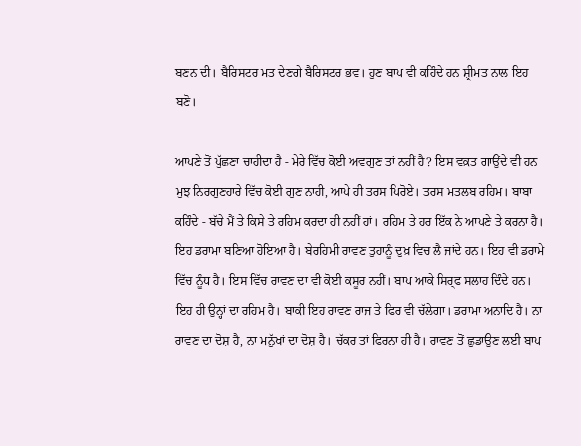ਬਣਨ ਦੀ। ਬੈਰਿਸਟਰ ਮਤ ਦੇਣਗੇ ਬੈਰਿਸਟਰ ਭਵ। ਹੁਣ ਬਾਪ ਵੀ ਕਹਿੰਦੇ ਹਨ ਸ਼੍ਰੀਮਤ ਨਾਲ ਇਹ ਬਣੋ।

ਆਪਣੇ ਤੋਂ ਪੁੱਛਣਾ ਚਾਹੀਦਾ ਹੈ - ਮੇਰੇ ਵਿੱਚ ਕੋਈ ਅਵਗੁਣ ਤਾਂ ਨਹੀਂ ਹੈ? ਇਸ ਵਕ਼ਤ ਗਾਉਂਦੇ ਵੀ ਹਨ ਮੁਝ ਨਿਰਗੁਣਹਾਰੇ ਵਿੱਚ ਕੋਈ ਗੁਣ ਨਾਹੀ, ਆਪੇ ਹੀ ਤਰਸ ਪਿਰੋਏ। ਤਰਸ ਮਤਲਬ ਰਹਿਮ। ਬਾਬਾ ਕਹਿੰਦੇ - ਬੱਚੇ ਮੈਂ ਤੇ ਕਿਸੇ ਤੇ ਰਹਿਮ ਕਰਦਾ ਹੀ ਨਹੀਂ ਹਾਂ। ਰਹਿਮ ਤੇ ਹਰ ਇੱਕ ਨੇ ਆਪਣੇ ਤੇ ਕਰਨਾ ਹੈ। ਇਹ ਡਰਾਮਾ ਬਣਿਆ ਹੋਇਆ ਹੈ। ਬੇਰਹਿਮੀ ਰਾਵਣ ਤੁਹਾਨੂੰ ਦੁਖ਼ ਵਿਚ ਲੈ ਜਾਂਦੇ ਹਨ। ਇਹ ਵੀ ਡਰਾਮੇ ਵਿੱਚ ਨੂੰਧ ਹੈ। ਇਸ ਵਿੱਚ ਰਾਵਣ ਦਾ ਵੀ ਕੋਈ ਕਸੂਰ ਨਹੀਂ। ਬਾਪ ਆਕੇ ਸਿਰ੍ਫ ਸਲਾਹ ਦਿੰਦੇ ਹਨ। ਇਹ ਹੀ ਉਨ੍ਹਾਂ ਦਾ ਰਹਿਮ ਹੈ। ਬਾਕੀ ਇਹ ਰਾਵਣ ਰਾਜ ਤੇ ਫਿਰ ਵੀ ਚੱਲੇਗਾ। ਡਰਾਮਾ ਅਨਾਦਿ ਹੈ। ਨਾ ਰਾਵਣ ਦਾ ਦੋਸ਼ ਹੈ, ਨਾ ਮਨੁੱਖਾਂ ਦਾ ਦੋਸ਼ ਹੈ। ਚੱਕਰ ਤਾਂ ਫਿਰਨਾ ਹੀ ਹੈ। ਰਾਵਣ ਤੋਂ ਛੁਡਾਉਣ ਲਈ ਬਾਪ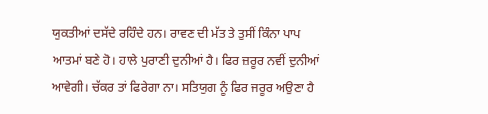ਯੁਕਤੀਆਂ ਦਸੱਦੇ ਰਹਿੰਦੇ ਹਨ। ਰਾਵਣ ਦੀ ਮੱਤ ਤੇ ਤੁਸੀਂ ਕਿੰਨਾ ਪਾਪ ਆਤਮਾਂ ਬਣੇ ਹੋ। ਹਾਲੇ ਪੁਰਾਣੀ ਦੁਨੀਆਂ ਹੈ। ਫਿਰ ਜ਼ਰੂਰ ਨਵੀਂ ਦੁਨੀਆਂ ਆਵੇਗੀ। ਚੱਕਰ ਤਾਂ ਫਿਰੇਗਾ ਨਾ। ਸਤਿਯੁਗ ਨੂੰ ਫਿਰ ਜਰੂਰ ਅਉਣਾ ਹੈ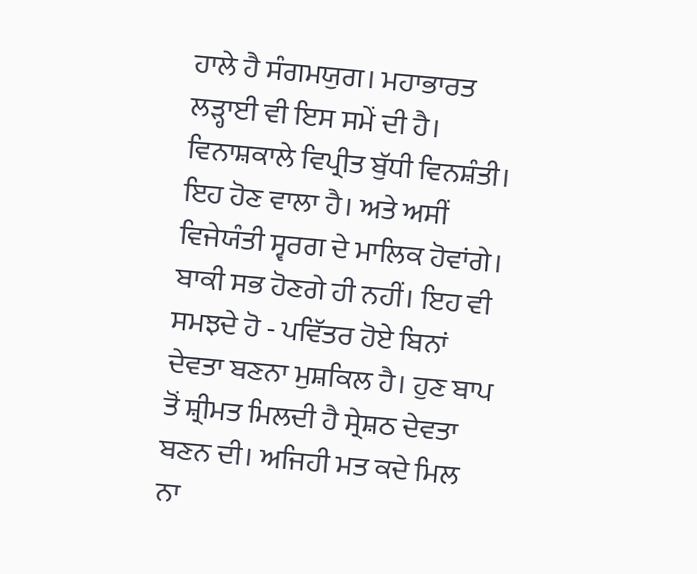ਹਾਲੇ ਹੈ ਸੰਗਮਯੁਗ। ਮਹਾਭਾਰਤ ਲੜ੍ਹਾਈ ਵੀ ਇਸ ਸਮੇਂ ਦੀ ਹੈ। ਵਿਨਾਸ਼ਕਾਲੇ ਵਿਪ੍ਰੀਤ ਬੁੱਧੀ ਵਿਨਸ਼ੰਤੀ। ਇਹ ਹੋਣ ਵਾਲਾ ਹੈ। ਅਤੇ ਅਸੀਂ ਵਿਜੇਯੰਤੀ ਸ੍ਵਰਗ ਦੇ ਮਾਲਿਕ ਹੋਵਾਂਗੇ। ਬਾਕੀ ਸਭ ਹੋਣਗੇ ਹੀ ਨਹੀਂ। ਇਹ ਵੀ ਸਮਝਦੇ ਹੋ - ਪਵਿੱਤਰ ਹੋਏ ਬਿਨਾਂ ਦੇਵਤਾ ਬਣਨਾ ਮੁਸ਼ਕਿਲ ਹੈ। ਹੁਣ ਬਾਪ ਤੋਂ ਸ਼੍ਰੀਮਤ ਮਿਲਦੀ ਹੈ ਸ੍ਰੇਸ਼ਠ ਦੇਵਤਾ ਬਣਨ ਦੀ। ਅਜਿਹੀ ਮਤ ਕਦੇ ਮਿਲ ਨਾ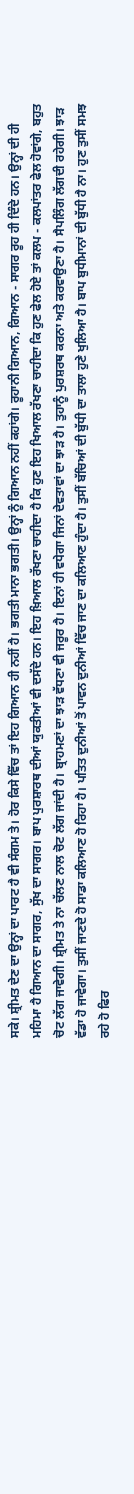ਸਕੇ। ਸ਼੍ਰੀਮਤ ਦੇਣ ਦਾ ਉਨ੍ਹਾਂ ਦਾ ਪਾਰਟ ਹੈ ਵੀ ਸੰਗਮ ਤੇ। ਹੋਰ ਕਿਸੇ ਵਿੱਚ ਤਾਂ ਇਹ ਗਿਆਨ ਹੀ ਨਹੀਂ ਹੈ। ਭਗਤੀ ਮਾਨਾ ਭਗਤੀ। ਉਨ੍ਹਾਂ ਨੂੰ ਗਿਆਨ ਨਹੀਂ ਕਹਾਂਗੇ। ਰੂਹਾਨੀ ਗਿਆਨ, ਗਿਆਨ - ਸਾਗਰ ਰੂਹ ਹੀ ਦਿੰਦੇ ਹਨ। ਉਨ੍ਹਾਂ ਦੀ ਹੀ ਮਹਿਮਾ ਹੈ ਗਿਆਨ ਦਾ ਸਾਗਰ, ਸੁੱਖ ਦਾ ਸਾਗਰ। ਬਾਪ ਪੁਰਸ਼ਾਰਥ ਦੀਆਂ ਯੁਕਤੀਆਂ ਵੀ ਦਸੱਦੇ ਹਨ। ਇਹ ਖ਼ਿਆਲ ਰੱਖਣਾ ਚਾਹੀਦਾ ਹੈ ਕਿ ਹੁਣ ਇਹ ਖਿਆਲ ਰੱਖਣਾ ਚਾਹੀਦਾ ਕਿ ਹੁਣ ਫੇਲ ਹੋਏ ਤਾਂ ਕਲਪ - ਕਲਪਾਂਤਰ ਫੇਲ ਹੋਵਾਂਗੇ, ਬਹੁਤ ਚੋਟ ਲੱਗ ਜਾਵੇਗੀ। ਸ਼੍ਰੀਮਤ ਤੇ ਨਾ ਚੱਲਣ ਨਾਲ ਚੋਟ ਲੱਗ ਜਾਂਦੀ ਹੈ। ਬ੍ਰਾਹਮਣਾਂ ਦਾ ਝਾੜ ਵੱਧਣਾ ਵੀ ਜਰੂਰ ਹੈ। ਇਨਾਂ ਹੀ ਵਧੇਗਾ ਜਿਨਾਂ ਦੇਵਤਾਵਾਂ ਦਾ ਝਾੜ ਹੈ। ਤੁਹਾਨੂੰ ਪੁਰਸ਼ਰਥ ਕਰਨਾ ਅਤੇ ਕਰਵਾਉਣਾ ਹੈ। ਸੈਪਲਿੰਗ ਲੱਗਦੀ ਰਹੇਗੀ। ਝਾੜ ਵੱਡਾ ਹੋ ਜਾਵੇਗਾ। ਤੁਸੀਂ ਜਾਣਦੇ ਹੋ ਸਾਡਾ ਕਲਿਆਣ ਹੋ ਰਿਹਾ ਹੈ। ਪਤਿਤ ਦੁਨੀਆਂ ਤੋਂ ਪਾਵਨ ਦੁਨੀਆਂ ਵਿੱਚ ਜਾਣ ਦਾ ਕਲਿਆਣ ਹੁੰਦਾ ਹੈ। ਤੁਸੀਂ ਬੱਚਿਆਂ ਦੀ ਬੁੱਧੀ ਦਾ ਤਾਲਾ ਹੁਣੇ ਖੁਲਿਆ ਹੈ। ਬਾਪ ਬੁਧੀਮਾਨਾਂ ਦੀ ਬੁੱਧੀ ਹੈ ਨਾ। ਹੁਣ ਤੁਸੀਂ ਸਮਝ ਰਹੇ ਹੋ ਫਿਰ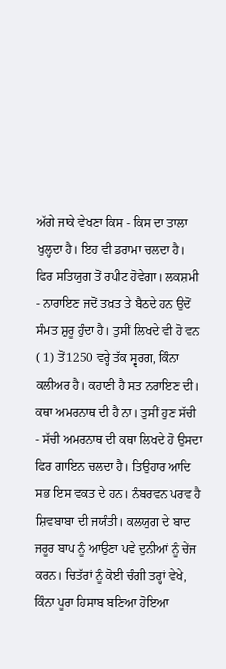ਅੱਗੇ ਜਾਕੇ ਵੇਖਣਾ ਕਿਸ - ਕਿਸ ਦਾ ਤਾਲਾ ਖੁਲ੍ਹਦਾ ਹੈ। ਇਹ ਵੀ ਡਰਾਮਾ ਚਲਦਾ ਹੈ। ਫਿਰ ਸਤਿਯੁਗ ਤੋਂ ਰਪੀਟ ਹੋਵੇਗਾ। ਲਕਸ਼ਮੀ - ਨਾਰਾਇਣ ਜਦੋਂ ਤਖ਼ਤ ਤੇ ਬੈਠਦੇ ਹਨ ਉਦੋਂ ਸੰਮਤ ਸ਼ੁਰੂ ਹੁੰਦਾ ਹੈ। ਤੁਸੀਂ ਲਿਖਦੇ ਵੀ ਹੋ ਵਨ ( 1) ਤੋਂ1250 ਵਰ੍ਹੇ ਤੱਕ ਸ੍ਵਰਗ, ਕਿੰਨਾ ਕਲੀਅਰ ਹੈ। ਕਹਾਣੀ ਹੈ ਸਤ ਨਰਾਇਣ ਦੀ। ਕਥਾ ਅਮਰਨਾਥ ਦੀ ਹੈ ਨਾ। ਤੁਸੀਂ ਹੁਣ ਸੱਚੀ - ਸੱਚੀ ਅਮਰਨਾਥ ਦੀ ਕਥਾ ਲਿਖਦੇ ਹੋ ਉਸਦਾ ਫਿਰ ਗਾਇਨ ਚਲਦਾ ਹੈ। ਤਿਉਹਾਰ ਆਦਿ ਸਭ ਇਸ ਵਕਤ ਦੇ ਹਨ। ਨੰਬਰਵਨ ਪਰਵ ਹੈ ਸ਼ਿਵਬਾਬਾ ਦੀ ਜਯੰਤੀ। ਕਲਯੁਗ ਦੇ ਬਾਦ ਜਰੂਰ ਬਾਪ ਨੂੰ ਆਉਣਾ ਪਵੇ ਦੁਨੀਆਂ ਨੂੰ ਚੇਂਜ ਕਰਨ। ਚਿਤੱਰਾਂ ਨੂੰ ਕੋਈ ਚੰਗੀ ਤਰ੍ਹਾਂ ਵੇਖੇ, ਕਿੰਨਾ ਪੂਰਾ ਹਿਸਾਬ ਬਣਿਆ ਹੋਇਆ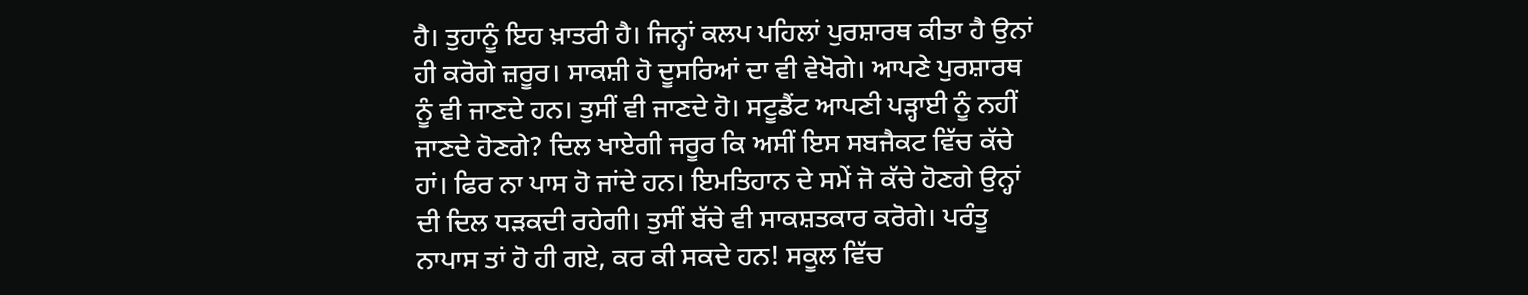ਹੈ। ਤੁਹਾਨੂੰ ਇਹ ਖ਼ਾਤਰੀ ਹੈ। ਜਿਨ੍ਹਾਂ ਕਲਪ ਪਹਿਲਾਂ ਪੁਰਸ਼ਾਰਥ ਕੀਤਾ ਹੈ ਉਨਾਂ ਹੀ ਕਰੋਗੇ ਜ਼ਰੂਰ। ਸਾਕਸ਼ੀ ਹੋ ਦੂਸਰਿਆਂ ਦਾ ਵੀ ਵੇਖੋਗੇ। ਆਪਣੇ ਪੁਰਸ਼ਾਰਥ ਨੂੰ ਵੀ ਜਾਣਦੇ ਹਨ। ਤੁਸੀਂ ਵੀ ਜਾਣਦੇ ਹੋ। ਸਟੂਡੈਂਟ ਆਪਣੀ ਪੜ੍ਹਾਈ ਨੂੰ ਨਹੀਂ ਜਾਣਦੇ ਹੋਣਗੇ? ਦਿਲ ਖਾਏਗੀ ਜਰੂਰ ਕਿ ਅਸੀਂ ਇਸ ਸਬਜੈਕਟ ਵਿੱਚ ਕੱਚੇ ਹਾਂ। ਫਿਰ ਨਾ ਪਾਸ ਹੋ ਜਾਂਦੇ ਹਨ। ਇਮਤਿਹਾਨ ਦੇ ਸਮੇਂ ਜੋ ਕੱਚੇ ਹੋਣਗੇ ਉਨ੍ਹਾਂ ਦੀ ਦਿਲ ਧੜਕਦੀ ਰਹੇਗੀ। ਤੁਸੀਂ ਬੱਚੇ ਵੀ ਸਾਕਸ਼ਤਕਾਰ ਕਰੋਗੇ। ਪਰੰਤੂ ਨਾਪਾਸ ਤਾਂ ਹੋ ਹੀ ਗਏ, ਕਰ ਕੀ ਸਕਦੇ ਹਨ! ਸਕੂਲ ਵਿੱਚ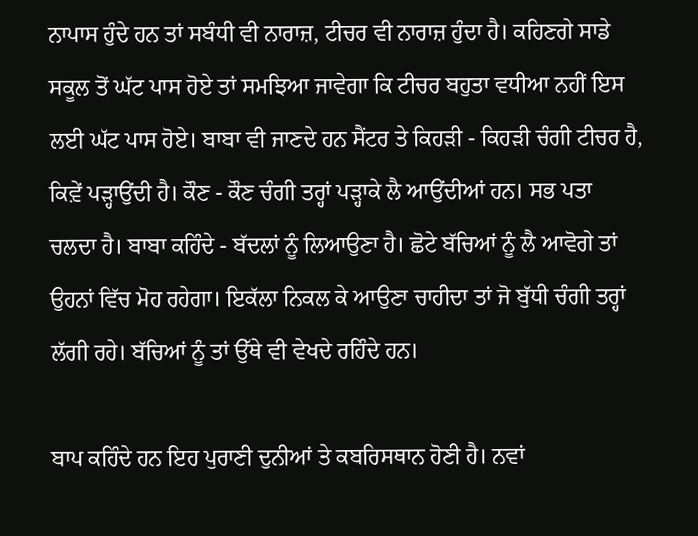ਨਾਪਾਸ ਹੁੰਦੇ ਹਨ ਤਾਂ ਸਬੰਧੀ ਵੀ ਨਾਰਾਜ਼, ਟੀਚਰ ਵੀ ਨਾਰਾਜ਼ ਹੁੰਦਾ ਹੈ। ਕਹਿਣਗੇ ਸਾਡੇ ਸਕੂਲ ਤੋਂ ਘੱਟ ਪਾਸ ਹੋਏ ਤਾਂ ਸਮਝਿਆ ਜਾਵੇਗਾ ਕਿ ਟੀਚਰ ਬਹੁਤਾ ਵਧੀਆ ਨਹੀਂ ਇਸ ਲਈ ਘੱਟ ਪਾਸ ਹੋਏ। ਬਾਬਾ ਵੀ ਜਾਣਦੇ ਹਨ ਸੈਂਟਰ ਤੇ ਕਿਹੜੀ - ਕਿਹੜੀ ਚੰਗੀ ਟੀਚਰ ਹੈ, ਕਿਵ਼ੇਂ ਪੜ੍ਹਾਉਂਦੀ ਹੈ। ਕੌਣ - ਕੌਣ ਚੰਗੀ ਤਰ੍ਹਾਂ ਪੜ੍ਹਾਕੇ ਲੈ ਆਉਂਦੀਆਂ ਹਨ। ਸਭ ਪਤਾ ਚਲਦਾ ਹੈ। ਬਾਬਾ ਕਹਿੰਦੇ - ਬੱਦਲਾਂ ਨੂੰ ਲਿਆਉਣਾ ਹੈ। ਛੋਟੇ ਬੱਚਿਆਂ ਨੂੰ ਲੈ ਆਵੋਗੇ ਤਾਂ ਉਹਨਾਂ ਵਿੱਚ ਮੋਹ ਰਹੇਗਾ। ਇਕੱਲਾ ਨਿਕਲ ਕੇ ਆਉਣਾ ਚਾਹੀਦਾ ਤਾਂ ਜੋ ਬੁੱਧੀ ਚੰਗੀ ਤਰ੍ਹਾਂ ਲੱਗੀ ਰਹੇ। ਬੱਚਿਆਂ ਨੂੰ ਤਾਂ ਉੱਥੇ ਵੀ ਵੇਖਦੇ ਰਹਿੰਦੇ ਹਨ।

ਬਾਪ ਕਹਿੰਦੇ ਹਨ ਇਹ ਪੁਰਾਣੀ ਦੁਨੀਆਂ ਤੇ ਕਬਰਿਸਥਾਨ ਹੋਣੀ ਹੈ। ਨਵਾਂ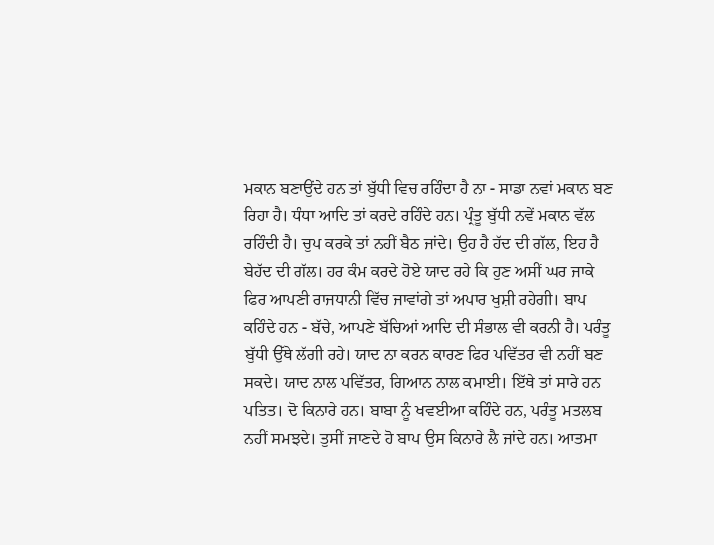ਮਕਾਨ ਬਣਾਉਂਦੇ ਹਨ ਤਾਂ ਬੁੱਧੀ ਵਿਚ ਰਹਿੰਦਾ ਹੈ ਨਾ - ਸਾਡਾ ਨਵਾਂ ਮਕਾਨ ਬਣ ਰਿਹਾ ਹੈ। ਧੰਧਾ ਆਦਿ ਤਾਂ ਕਰਦੇ ਰਹਿੰਦੇ ਹਨ। ਪ੍ਰੰਤੂ ਬੁੱਧੀ ਨਵੇਂ ਮਕਾਨ ਵੱਲ ਰਹਿੰਦੀ ਹੈ। ਚੁਪ ਕਰਕੇ ਤਾਂ ਨਹੀਂ ਬੈਠ ਜਾਂਦੇ। ਉਹ ਹੈ ਹੱਦ ਦੀ ਗੱਲ, ਇਹ ਹੈ ਬੇਹੱਦ ਦੀ ਗੱਲ। ਹਰ ਕੰਮ ਕਰਦੇ ਹੋਏ ਯਾਦ ਰਹੇ ਕਿ ਹੁਣ ਅਸੀਂ ਘਰ ਜਾਕੇ ਫਿਰ ਆਪਣੀ ਰਾਜਧਾਨੀ ਵਿੱਚ ਜਾਵਾਂਗੇ ਤਾਂ ਅਪਾਰ ਖੁਸ਼ੀ ਰਹੇਗੀ। ਬਾਪ ਕਹਿੰਦੇ ਹਨ - ਬੱਚੇ, ਆਪਣੇ ਬੱਚਿਆਂ ਆਦਿ ਦੀ ਸੰਭਾਲ ਵੀ ਕਰਨੀ ਹੈ। ਪਰੰਤੂ ਬੁੱਧੀ ਉੱਥੇ ਲੱਗੀ ਰਹੇ। ਯਾਦ ਨਾ ਕਰਨ ਕਾਰਣ ਫਿਰ ਪਵਿੱਤਰ ਵੀ ਨਹੀਂ ਬਣ ਸਕਦੇ। ਯਾਦ ਨਾਲ ਪਵਿੱਤਰ, ਗਿਆਨ ਨਾਲ ਕਮਾਈ। ਇੱਥੇ ਤਾਂ ਸਾਰੇ ਹਨ ਪਤਿਤ। ਦੋ ਕਿਨਾਰੇ ਹਨ। ਬਾਬਾ ਨੂੰ ਖਵਈਆ ਕਹਿੰਦੇ ਹਨ, ਪਰੰਤੂ ਮਤਲਬ ਨਹੀਂ ਸਮਝਦੇ। ਤੁਸੀਂ ਜਾਣਦੇ ਹੋ ਬਾਪ ਉਸ ਕਿਨਾਰੇ ਲੈ ਜਾਂਦੇ ਹਨ। ਆਤਮਾ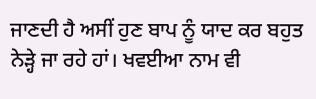ਜਾਣਦੀ ਹੈ ਅਸੀਂ ਹੁਣ ਬਾਪ ਨੂੰ ਯਾਦ ਕਰ ਬਹੁਤ ਨੇੜ੍ਹੇ ਜਾ ਰਹੇ ਹਾਂ। ਖਵਈਆ ਨਾਮ ਵੀ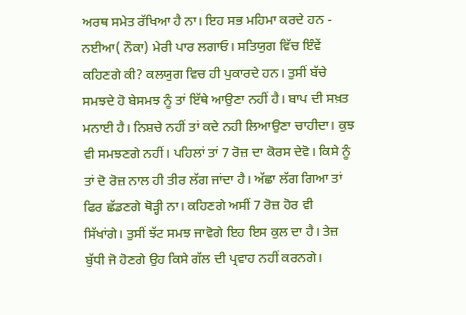ਅਰਥ ਸਮੇਤ ਰੱਖਿਆ ਹੈ ਨਾ। ਇਹ ਸਭ ਮਹਿਮਾ ਕਰਦੇ ਹਨ - ਨਈਆ( ਨੌਕਾ) ਮੇਰੀ ਪਾਰ ਲਗਾਓ। ਸਤਿਯੁਗ ਵਿੱਚ ਇੰਵੇਂ ਕਹਿਣਗੇ ਕੀ? ਕਲਯੁਗ ਵਿਚ ਹੀ ਪੁਕਾਰਦੇ ਹਨ। ਤੁਸੀਂ ਬੱਚੇ ਸਮਝਦੇ ਹੋ ਬੇਸਮਝ ਨੂੰ ਤਾਂ ਇੱਥੇ ਆਉਣਾ ਨਹੀਂ ਹੈ। ਬਾਪ ਦੀ ਸਖ਼ਤ ਮਨਾਈ ਹੈ। ਨਿਸ਼ਚੇ ਨਹੀਂ ਤਾਂ ਕਦੇ ਨਹੀ ਲਿਆਉਣਾ ਚਾਹੀਦਾ। ਕੁਝ ਵੀ ਸਮਝਣਗੇ ਨਹੀਂ। ਪਹਿਲਾਂ ਤਾਂ 7 ਰੋਜ਼ ਦਾ ਕੋਰਸ ਦੇਵੋ। ਕਿਸੇ ਨੂੰ ਤਾਂ ਦੋ ਰੋਜ਼ ਨਾਲ ਹੀ ਤੀਰ ਲੱਗ ਜਾਂਦਾ ਹੈ। ਅੱਛਾ ਲੱਗ ਗਿਆ ਤਾਂ ਫਿਰ ਛੱਡਣਗੇ ਥੋੜ੍ਹੀ ਨਾ। ਕਹਿਣਗੇ ਅਸੀਂ 7 ਰੋਜ਼ ਹੋਰ ਵੀ ਸਿੱਖਾਂਗੇ। ਤੁਸੀਂ ਝੱਟ ਸਮਝ ਜਾਵੋਗੇ ਇਹ ਇਸ ਕੁਲ ਦਾ ਹੈ। ਤੇਜ਼ ਬੁੱਧੀ ਜੋ ਹੋਣਗੇ ਉਹ ਕਿਸੇ ਗੱਲ ਦੀ ਪ੍ਰਵਾਹ ਨਹੀਂ ਕਰਨਗੇ।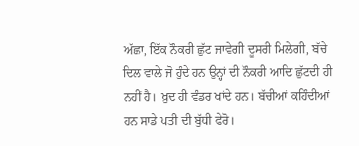ਅੱਛਾ, ਇੱਕ ਨੌਕਰੀ ਛੁੱਟ ਜਾਵੇਗੀ ਦੂਸਰੀ ਮਿਲੇਗੀ, ਬੱਚੇ ਦਿਲ ਵਾਲੇ ਜੋ ਹੁੰਦੇ ਹਨ ਉਨ੍ਹਾਂ ਦੀ ਨੌਕਰੀ ਆਦਿ ਛੁੱਟਦੀ ਹੀ ਨਹੀਂ ਹੈ। ਖ਼ੁਦ ਹੀ ਵੰਡਰ ਖਾਂਦੇ ਹਨ। ਬੱਚੀਆਂ ਕਹਿੰਦੀਆਂ ਹਨ ਸਾਡੇ ਪਤੀ ਦੀ ਬੁੱਧੀ ਫੇਰੋ।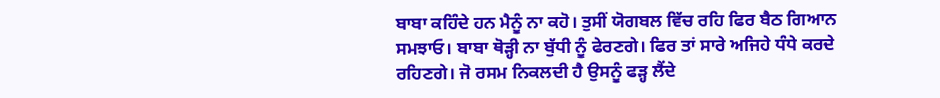ਬਾਬਾ ਕਹਿੰਦੇ ਹਨ ਮੈਨੂੰ ਨਾ ਕਹੋ। ਤੁਸੀਂ ਯੋਗਬਲ ਵਿੱਚ ਰਹਿ ਫਿਰ ਬੈਠ ਗਿਆਨ ਸਮਝਾਓ। ਬਾਬਾ ਥੋੜ੍ਹੀ ਨਾ ਬੁੱਧੀ ਨੂੰ ਫੇਰਣਗੇ। ਫਿਰ ਤਾਂ ਸਾਰੇ ਅਜਿਹੇ ਧੰਧੇ ਕਰਦੇ ਰਹਿਣਗੇ। ਜੋ ਰਸਮ ਨਿਕਲਦੀ ਹੈ ਉਸਨੂੰ ਫੜ੍ਹ ਲੈਂਦੇ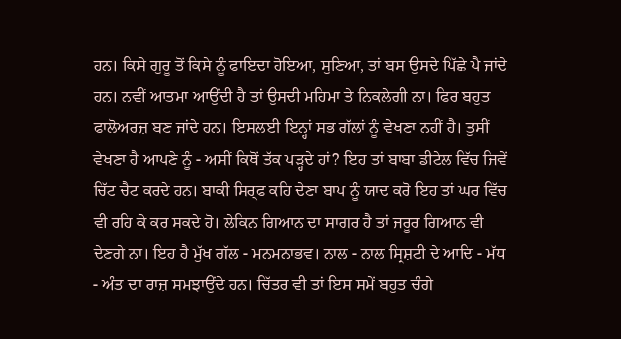ਹਨ। ਕਿਸੇ ਗੁਰੂ ਤੋਂ ਕਿਸੇ ਨੂੰ ਫਾਇਦਾ ਹੋਇਆ, ਸੁਣਿਆ, ਤਾਂ ਬਸ ਉਸਦੇ ਪਿੱਛੇ ਪੈ ਜਾਂਦੇ ਹਨ। ਨਵੀਂ ਆਤਮਾ ਆਉਂਦੀ ਹੈ ਤਾਂ ਉਸਦੀ ਮਹਿਮਾ ਤੇ ਨਿਕਲੇਗੀ ਨਾ। ਫਿਰ ਬਹੁਤ ਫਾਲੋਅਰਜ਼ ਬਣ ਜਾਂਦੇ ਹਨ। ਇਸਲਈ ਇਨ੍ਹਾਂ ਸਭ ਗੱਲਾਂ ਨੂੰ ਵੇਖਣਾ ਨਹੀਂ ਹੈ। ਤੁਸੀਂ ਵੇਖਣਾ ਹੈ ਆਪਣੇ ਨੂੰ - ਅਸੀਂ ਕਿਥੋਂ ਤੱਕ ਪੜ੍ਹਦੇ ਹਾਂ? ਇਹ ਤਾਂ ਬਾਬਾ ਡੀਟੇਲ ਵਿੱਚ ਜਿਵੇਂ ਚਿੱਟ ਚੈਟ ਕਰਦੇ ਹਨ। ਬਾਕੀ ਸਿਰ੍ਫ ਕਹਿ ਦੇਣਾ ਬਾਪ ਨੂੰ ਯਾਦ ਕਰੋ ਇਹ ਤਾਂ ਘਰ ਵਿੱਚ ਵੀ ਰਹਿ ਕੇ ਕਰ ਸਕਦੇ ਹੋ। ਲੇਕਿਨ ਗਿਆਨ ਦਾ ਸਾਗਰ ਹੈ ਤਾਂ ਜਰੂਰ ਗਿਆਨ ਵੀ ਦੇਣਗੇ ਨਾ। ਇਹ ਹੈ ਮੁੱਖ ਗੱਲ - ਮਨਮਨਾਭਵ। ਨਾਲ - ਨਾਲ ਸ੍ਰਿਸ਼ਟੀ ਦੇ ਆਦਿ - ਮੱਧ - ਅੰਤ ਦਾ ਰਾਜ਼ ਸਮਝਾਉਂਦੇ ਹਨ। ਚਿੱਤਰ ਵੀ ਤਾਂ ਇਸ ਸਮੇਂ ਬਹੁਤ ਚੰਗੇ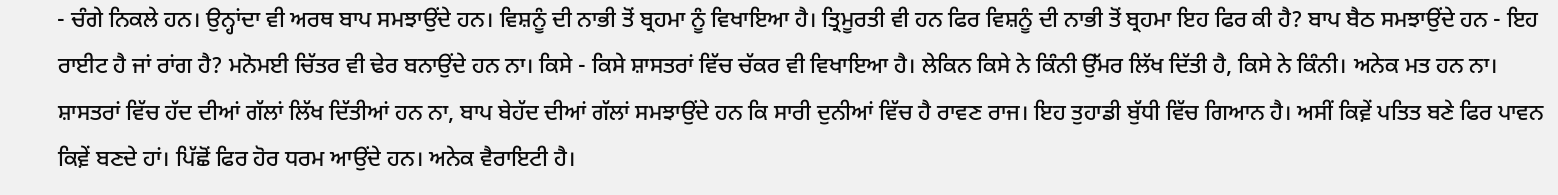- ਚੰਗੇ ਨਿਕਲੇ ਹਨ। ਉਨ੍ਹਾਂਦਾ ਵੀ ਅਰਥ ਬਾਪ ਸਮਝਾਉਂਦੇ ਹਨ। ਵਿਸ਼ਨੂੰ ਦੀ ਨਾਭੀ ਤੋਂ ਬ੍ਰਹਮਾ ਨੂੰ ਵਿਖਾਇਆ ਹੈ। ਤ੍ਰਿਮੂਰਤੀ ਵੀ ਹਨ ਫਿਰ ਵਿਸ਼ਨੂੰ ਦੀ ਨਾਭੀ ਤੋਂ ਬ੍ਰਹਮਾ ਇਹ ਫਿਰ ਕੀ ਹੈ? ਬਾਪ ਬੈਠ ਸਮਝਾਉਂਦੇ ਹਨ - ਇਹ ਰਾਈਟ ਹੈ ਜਾਂ ਰਾਂਗ ਹੈ? ਮਨੋਮਈ ਚਿੱਤਰ ਵੀ ਢੇਰ ਬਨਾਉਂਦੇ ਹਨ ਨਾ। ਕਿਸੇ - ਕਿਸੇ ਸ਼ਾਸਤਰਾਂ ਵਿੱਚ ਚੱਕਰ ਵੀ ਵਿਖਾਇਆ ਹੈ। ਲੇਕਿਨ ਕਿਸੇ ਨੇ ਕਿੰਨੀ ਉੱਮਰ ਲਿੱਖ ਦਿੱਤੀ ਹੈ, ਕਿਸੇ ਨੇ ਕਿੰਨੀ। ਅਨੇਕ ਮਤ ਹਨ ਨਾ। ਸ਼ਾਸਤਰਾਂ ਵਿੱਚ ਹੱਦ ਦੀਆਂ ਗੱਲਾਂ ਲਿੱਖ ਦਿੱਤੀਆਂ ਹਨ ਨਾ, ਬਾਪ ਬੇਹੱਦ ਦੀਆਂ ਗੱਲਾਂ ਸਮਝਾਉਂਦੇ ਹਨ ਕਿ ਸਾਰੀ ਦੁਨੀਆਂ ਵਿੱਚ ਹੈ ਰਾਵਣ ਰਾਜ। ਇਹ ਤੁਹਾਡੀ ਬੁੱਧੀ ਵਿੱਚ ਗਿਆਨ ਹੈ। ਅਸੀਂ ਕਿਵ਼ੇਂ ਪਤਿਤ ਬਣੇ ਫਿਰ ਪਾਵਨ ਕਿਵ਼ੇਂ ਬਣਦੇ ਹਾਂ। ਪਿੱਛੋਂ ਫਿਰ ਹੋਰ ਧਰਮ ਆਉਂਦੇ ਹਨ। ਅਨੇਕ ਵੈਰਾਇਟੀ ਹੈ।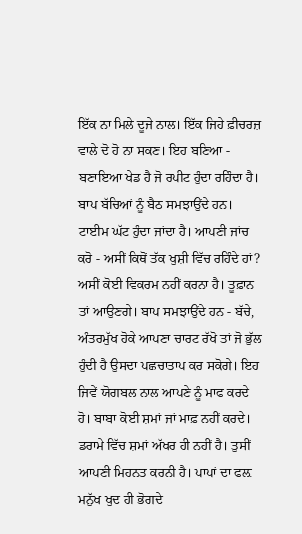ਇੱਕ ਨਾ ਮਿਲੇ ਦੂਜੇ ਨਾਲ। ਇੱਕ ਜਿਹੇ ਫ਼ੀਚਰਜ਼ ਵਾਲੇ ਦੋ ਹੋ ਨਾ ਸਕਣ। ਇਹ ਬਣਿਆ - ਬਣਾਇਆ ਖੇਡ ਹੈ ਜੋ ਰਪੀਟ ਹੁੰਦਾ ਰਹਿੰਦਾ ਹੈ। ਬਾਪ ਬੱਚਿਆਂ ਨੂੰ ਬੈਠ ਸਮਝਾਉਂਦੇ ਹਨ। ਟਾਈਮ ਘੱਟ ਹੁੰਦਾ ਜਾਂਦਾ ਹੈ। ਆਪਣੀ ਜਾਂਚ ਕਰੋ - ਅਸੀਂ ਕਿਥੋਂ ਤੱਕ ਖੁਸ਼ੀ ਵਿੱਚ ਰਹਿੰਦੇ ਹਾਂ? ਅਸੀਂ ਕੋਈ ਵਿਕਰਮ ਨਹੀਂ ਕਰਨਾ ਹੈ। ਤੂਫ਼ਾਨ ਤਾਂ ਆਉਣਗੇ। ਬਾਪ ਸਮਝਾਉਂਦੇ ਹਨ - ਬੱਚੇ, ਅੰਤਰਮੁੱਖ ਹੋਕੇ ਆਪਣਾ ਚਾਰਟ ਰੱਖੋ ਤਾਂ ਜੋ ਭੁੱਲ ਹੁੰਦੀ ਹੈ ਉਸਦਾ ਪਛਚਾਤਾਪ ਕਰ ਸਕੋਗੇ। ਇਹ ਜਿਵੇਂ ਯੋਗਬਲ ਨਾਲ ਆਪਣੇ ਨੂੰ ਮਾਫ ਕਰਦੇ ਹੋ। ਬਾਬਾ ਕੋਈ ਸ਼ਮਾਂ ਜਾਂ ਮਾਫ਼ ਨਹੀਂ ਕਰਦੇ। ਡਰਾਮੇ ਵਿੱਚ ਸ਼ਮਾਂ ਅੱਖਰ ਹੀ ਨਹੀਂ ਹੈ। ਤੁਸੀਂ ਆਪਣੀ ਮਿਹਨਤ ਕਰਨੀ ਹੈ। ਪਾਪਾਂ ਦਾ ਫਲ਼ ਮਨੁੱਖ ਖੁਦ ਹੀ ਭੋਗਦੇ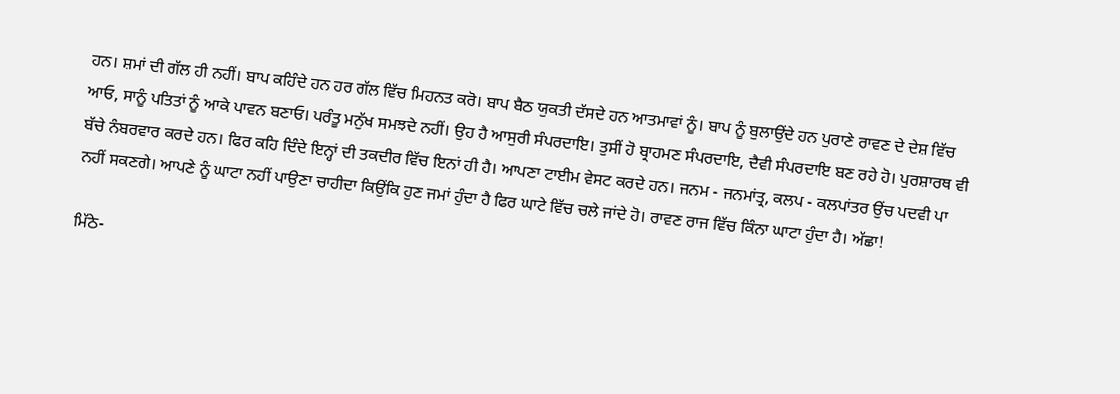ਹਨ। ਸ਼ਮਾਂ ਦੀ ਗੱਲ ਹੀ ਨਹੀਂ। ਬਾਪ ਕਹਿੰਦੇ ਹਨ ਹਰ ਗੱਲ ਵਿੱਚ ਮਿਹਨਤ ਕਰੋ। ਬਾਪ ਬੈਠ ਯੁਕਤੀ ਦੱਸਦੇ ਹਨ ਆਤਮਾਵਾਂ ਨੂੰ। ਬਾਪ ਨੂੰ ਬੁਲਾਉਂਦੇ ਹਨ ਪੁਰਾਣੇ ਰਾਵਣ ਦੇ ਦੇਸ਼ ਵਿੱਚ ਆਓ, ਸਾਨੂੰ ਪਤਿਤਾਂ ਨੂੰ ਆਕੇ ਪਾਵਨ ਬਣਾਓ। ਪਰੰਤੂ ਮਨੁੱਖ ਸਮਝਦੇ ਨਹੀਂ। ਉਹ ਹੈ ਆਸੁਰੀ ਸੰਪਰਦਾਇ। ਤੁਸੀਂ ਹੋ ਬ੍ਰਾਹਮਣ ਸੰਪਰਦਾਇ, ਦੈਵੀ ਸੰਪਰਦਾਇ ਬਣ ਰਹੇ ਹੋ। ਪੁਰਸ਼ਾਰਥ ਵੀ ਬੱਚੇ ਨੰਬਰਵਾਰ ਕਰਦੇ ਹਨ। ਫਿਰ ਕਹਿ ਦਿੰਦੇ ਇਨ੍ਹਾਂ ਦੀ ਤਕਦੀਰ ਵਿੱਚ ਇਨਾਂ ਹੀ ਹੈ। ਆਪਣਾ ਟਾਈਮ ਵੇਸਟ ਕਰਦੇ ਹਨ। ਜਨਮ - ਜਨਮਾਂਤ੍ਰ, ਕਲਪ - ਕਲਪਾਂਤਰ ਉਂਚ ਪਦਵੀ ਪਾ ਨਹੀਂ ਸਕਣਗੇ। ਆਪਣੇ ਨੂੰ ਘਾਟਾ ਨਹੀਂ ਪਾਉਣਾ ਚਾਹੀਦਾ ਕਿਉਂਕਿ ਹੁਣ ਜਮਾਂ ਹੁੰਦਾ ਹੈ ਫਿਰ ਘਾਟੇ ਵਿੱਚ ਚਲੇ ਜਾਂਦੇ ਹੋ। ਰਾਵਣ ਰਾਜ ਵਿੱਚ ਕਿੰਨਾ ਘਾਟਾ ਹੁੰਦਾ ਹੈ। ਅੱਛਾ!

ਮਿੱਠੇ-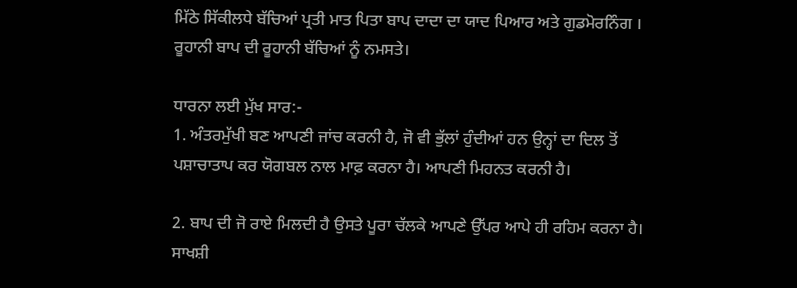ਮਿੱਠੇ ਸਿੱਕੀਲਧੇ ਬੱਚਿਆਂ ਪ੍ਰਤੀ ਮਾਤ ਪਿਤਾ ਬਾਪ ਦਾਦਾ ਦਾ ਯਾਦ ਪਿਆਰ ਅਤੇ ਗੁਡਮੋਰਨਿੰਗ । ਰੂਹਾਨੀ ਬਾਪ ਦੀ ਰੂਹਾਨੀ ਬੱਚਿਆਂ ਨੂੰ ਨਮਸਤੇ।

ਧਾਰਨਾ ਲਈ ਮੁੱਖ ਸਾਰ:-
1. ਅੰਤਰਮੁੱਖੀ ਬਣ ਆਪਣੀ ਜਾਂਚ ਕਰਨੀ ਹੈ, ਜੋ ਵੀ ਭੁੱਲਾਂ ਹੁੰਦੀਆਂ ਹਨ ਉਨ੍ਹਾਂ ਦਾ ਦਿਲ ਤੋਂ ਪਸ਼ਾਚਾਤਾਪ ਕਰ ਯੋਗਬਲ ਨਾਲ ਮਾਫ਼ ਕਰਨਾ ਹੈ। ਆਪਣੀ ਮਿਹਨਤ ਕਰਨੀ ਹੈ।

2. ਬਾਪ ਦੀ ਜੋ ਰਾਏ ਮਿਲਦੀ ਹੈ ਉਸਤੇ ਪੂਰਾ ਚੱਲਕੇ ਆਪਣੇ ਉੱਪਰ ਆਪੇ ਹੀ ਰਹਿਮ ਕਰਨਾ ਹੈ। ਸਾਖਸ਼ੀ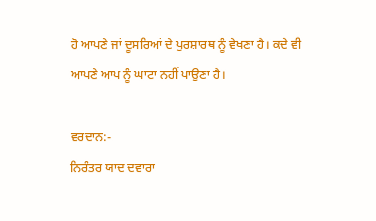ਹੋ ਆਪਣੇ ਜਾਂ ਦੂਸਰਿਆਂ ਦੇ ਪੁਰਸ਼ਾਰਥ ਨੂੰ ਵੇਖਣਾ ਹੈ। ਕਦੇ ਵੀ ਆਪਣੇ ਆਪ ਨੂੰ ਘਾਟਾ ਨਹੀਂ ਪਾਉਣਾ ਹੈ।

ਵਰਦਾਨ:-
ਨਿਰੰਤਰ ਯਾਦ ਦਵਾਰਾ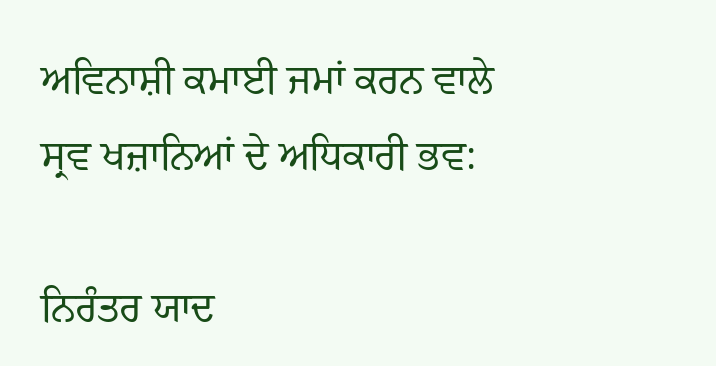ਅਵਿਨਾਸ਼ੀ ਕਮਾਈ ਜਮਾਂ ਕਰਨ ਵਾਲੇ ਸ੍ਰਵ ਖਜ਼ਾਨਿਆਂ ਦੇ ਅਧਿਕਾਰੀ ਭਵ:

ਨਿਰੰਤਰ ਯਾਦ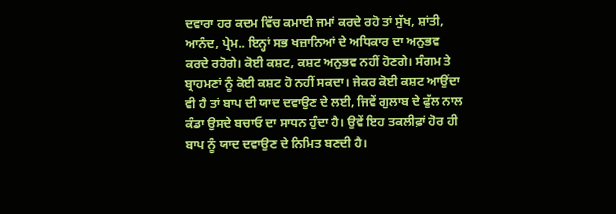ਦਵਾਰਾ ਹਰ ਕਦਮ ਵਿੱਚ ਕਮਾਈ ਜਮਾਂ ਕਰਦੇ ਰਹੋ ਤਾਂ ਸੁੱਖ, ਸ਼ਾਂਤੀ, ਆਨੰਦ, ਪ੍ਰੇਮ.. ਇਨ੍ਹਾਂ ਸਭ ਖਜ਼ਾਨਿਆਂ ਦੇ ਅਧਿਕਾਰ ਦਾ ਅਨੁਭਵ ਕਰਦੇ ਰਹੋਗੇ। ਕੋਈ ਕਸ਼ਟ, ਕਸ਼ਟ ਅਨੁਭਵ ਨਹੀਂ ਹੋਣਗੇ। ਸੰਗਮ ਤੇ ਬ੍ਰਾਹਮਣਾਂ ਨੂੰ ਕੋਈ ਕਸ਼ਟ ਹੋ ਨਹੀਂ ਸਕਦਾ। ਜੇਕਰ ਕੋਈ ਕਸ਼ਟ ਆਉਂਦਾ ਵੀ ਹੈ ਤਾਂ ਬਾਪ ਦੀ ਯਾਦ ਦਵਾਉਣ ਦੇ ਲਈ, ਜਿਵੇਂ ਗੁਲਾਬ ਦੇ ਫੁੱਲ ਨਾਲ ਕੰਡਾ ਉਸਦੇ ਬਚਾਓ ਦਾ ਸਾਧਨ ਹੁੰਦਾ ਹੈ। ਉਵੇਂ ਇਹ ਤਕਲੀਫ਼ਾਂ ਹੋਰ ਹੀ ਬਾਪ ਨੂੰ ਯਾਦ ਦਵਾਉਣ ਦੇ ਨਿਮਿਤ ਬਣਦੀ ਹੈ।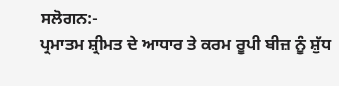ਸਲੋਗਨ:-
ਪ੍ਰਮਾਤਮ ਸ਼੍ਰੀਮਤ ਦੇ ਆਧਾਰ ਤੇ ਕਰਮ ਰੂਪੀ ਬੀਜ਼ ਨੂੰ ਸ਼ੁੱਧ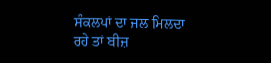ਸੰਕਲਪਾਂ ਦਾ ਜਲ ਮਿਲਦਾ ਰਹੇ ਤਾਂ ਬੀਜ਼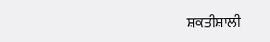ਸ਼ਕਤੀਸ਼ਾਲੀ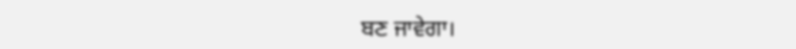ਬਣ ਜਾਵੇਗਾ।